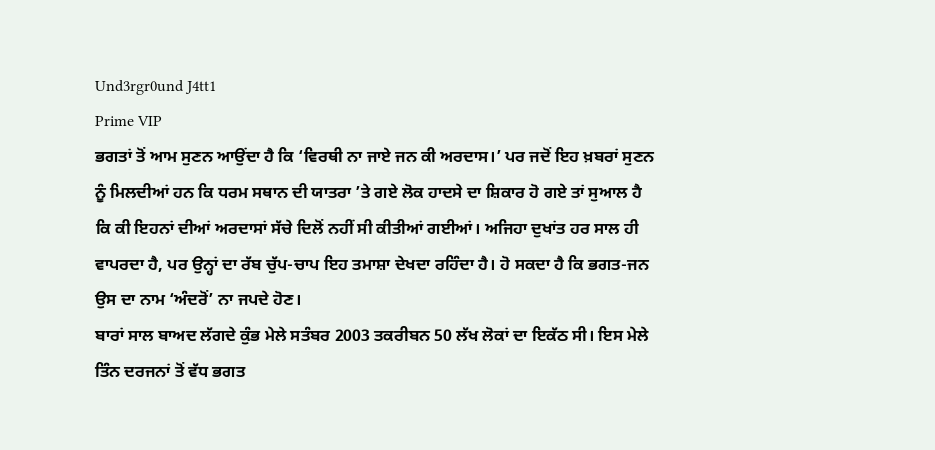Und3rgr0und J4tt1
Prime VIP
ਭਗਤਾਂ ਤੋਂ ਆਮ ਸੁਣਨ ਆਉਂਦਾ ਹੈ ਕਿ ‘ਵਿਰਥੀ ਨਾ ਜਾਏ ਜਨ ਕੀ ਅਰਦਾਸ।’ ਪਰ ਜਦੋਂ ਇਹ ਖ਼ਬਰਾਂ ਸੁਣਨ ਨੂੰ ਮਿਲਦੀਆਂ ਹਨ ਕਿ ਧਰਮ ਸਥਾਨ ਦੀ ਯਾਤਰਾ ’ਤੇ ਗਏ ਲੋਕ ਹਾਦਸੇ ਦਾ ਸ਼ਿਕਾਰ ਹੋ ਗਏ ਤਾਂ ਸੁਆਲ ਹੈ ਕਿ ਕੀ ਇਹਨਾਂ ਦੀਆਂ ਅਰਦਾਸਾਂ ਸੱਚੇ ਦਿਲੋਂ ਨਹੀਂ ਸੀ ਕੀਤੀਆਂ ਗਈਆਂ। ਅਜਿਹਾ ਦੁਖਾਂਤ ਹਰ ਸਾਲ ਹੀ ਵਾਪਰਦਾ ਹੈ, ਪਰ ਉਨ੍ਹਾਂ ਦਾ ਰੱਬ ਚੁੱਪ-ਚਾਪ ਇਹ ਤਮਾਸ਼ਾ ਦੇਖਦਾ ਰਹਿੰਦਾ ਹੈ। ਹੋ ਸਕਦਾ ਹੈ ਕਿ ਭਗਤ-ਜਨ ਉਸ ਦਾ ਨਾਮ ‘ਅੰਦਰੋਂ’ ਨਾ ਜਪਦੇ ਹੋਣ।
ਬਾਰਾਂ ਸਾਲ ਬਾਅਦ ਲੱਗਦੇ ਕੁੰਭ ਮੇਲੇ ਸਤੰਬਰ 2003 ਤਕਰੀਬਨ 50 ਲੱਖ ਲੋਕਾਂ ਦਾ ਇਕੱਠ ਸੀ। ਇਸ ਮੇਲੇ ਤਿੰਨ ਦਰਜਨਾਂ ਤੋਂ ਵੱਧ ਭਗਤ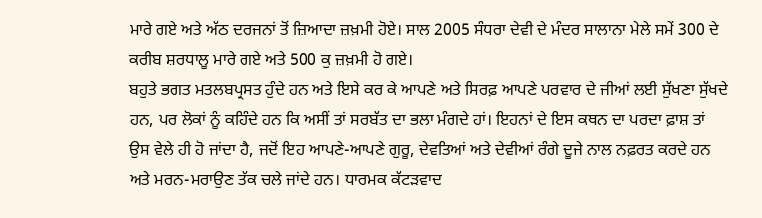ਮਾਰੇ ਗਏ ਅਤੇ ਅੱਠ ਦਰਜਨਾਂ ਤੋਂ ਜ਼ਿਆਦਾ ਜ਼ਖ਼ਮੀ ਹੋਏ। ਸਾਲ 2005 ਸੰਧਰਾ ਦੇਵੀ ਦੇ ਮੰਦਰ ਸਾਲਾਨਾ ਮੇਲੇ ਸਮੇਂ 300 ਦੇ ਕਰੀਬ ਸ਼ਰਧਾਲੂ ਮਾਰੇ ਗਏ ਅਤੇ 500 ਕੁ ਜ਼ਖ਼ਮੀ ਹੋ ਗਏ।
ਬਹੁਤੇ ਭਗਤ ਮਤਲਬਪ੍ਰਸਤ ਹੁੰਦੇ ਹਨ ਅਤੇ ਇਸੇ ਕਰ ਕੇ ਆਪਣੇ ਅਤੇ ਸਿਰਫ਼ ਆਪਣੇ ਪਰਵਾਰ ਦੇ ਜੀਆਂ ਲਈ ਸੁੱਖਣਾ ਸੁੱਖਦੇ ਹਨ, ਪਰ ਲੋਕਾਂ ਨੂੰ ਕਹਿੰਦੇ ਹਨ ਕਿ ਅਸੀਂ ਤਾਂ ਸਰਬੱਤ ਦਾ ਭਲਾ ਮੰਗਦੇ ਹਾਂ। ਇਹਨਾਂ ਦੇ ਇਸ ਕਥਨ ਦਾ ਪਰਦਾ ਫ਼ਾਸ਼ ਤਾਂ ਉਸ ਵੇਲੇ ਹੀ ਹੋ ਜਾਂਦਾ ਹੈ, ਜਦੋਂ ਇਹ ਆਪਣੇ-ਆਪਣੇ ਗੁਰੂ, ਦੇਵਤਿਆਂ ਅਤੇ ਦੇਵੀਆਂ ਰੰਗੇ ਦੂਜੇ ਨਾਲ ਨਫ਼ਰਤ ਕਰਦੇ ਹਨ ਅਤੇ ਮਰਨ-ਮਰਾਉਣ ਤੱਕ ਚਲੇ ਜਾਂਦੇ ਹਨ। ਧਾਰਮਕ ਕੱਟੜਵਾਦ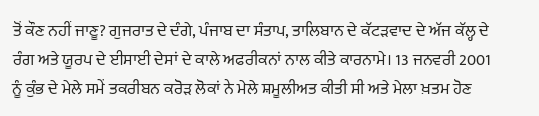ਤੋਂ ਕੌਣ ਨਹੀਂ ਜਾਣੂ? ਗੁਜਰਾਤ ਦੇ ਦੰਗੇ, ਪੰਜਾਬ ਦਾ ਸੰਤਾਪ, ਤਾਲਿਬਾਨ ਦੇ ਕੱਟੜਵਾਦ ਦੇ ਅੱਜ ਕੱਲ੍ਹ ਦੇ ਰੰਗ ਅਤੇ ਯੂਰਪ ਦੇ ਈਸਾਈ ਦੇਸਾਂ ਦੇ ਕਾਲੇ ਅਫਰੀਕਨਾਂ ਨਾਲ ਕੀਤੇ ਕਾਰਨਾਮੇ। 13 ਜਨਵਰੀ 2001 ਨੂੰ ਕੁੰਭ ਦੇ ਮੇਲੇ ਸਮੇਂ ਤਕਰੀਬਨ ਕਰੋੜ ਲੋਕਾਂ ਨੇ ਮੇਲੇ ਸ਼ਮੂਲੀਅਤ ਕੀਤੀ ਸੀ ਅਤੇ ਮੇਲਾ ਖ਼ਤਮ ਹੋਣ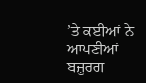’ਤੇ ਕਈਆਂ ਨੇ ਆਪਣੀਆਂ ਬਜ਼ੁਰਗ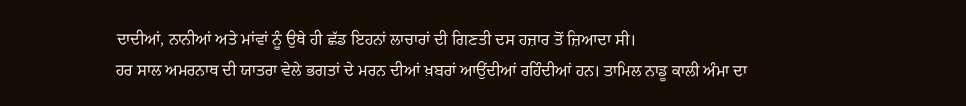ਦਾਦੀਆਂ, ਨਾਨੀਆਂ ਅਤੇ ਮਾਂਵਾਂ ਨੂੰ ਉਥੇ ਹੀ ਛੱਡ ਇਹਨਾਂ ਲਾਚਾਰਾਂ ਦੀ ਗਿਣਤੀ ਦਸ ਹਜ਼ਾਰ ਤੋਂ ਜ਼ਿਆਦਾ ਸੀ।
ਹਰ ਸਾਲ ਅਮਰਨਾਥ ਦੀ ਯਾਤਰਾ ਵੇਲੇ ਭਗਤਾਂ ਦੇ ਮਰਨ ਦੀਆਂ ਖ਼ਬਰਾਂ ਆਉਂਦੀਆਂ ਰਹਿੰਦੀਆਂ ਹਨ। ਤਾਮਿਲ ਨਾਡੂ ਕਾਲੀ ਅੰਮਾ ਦਾ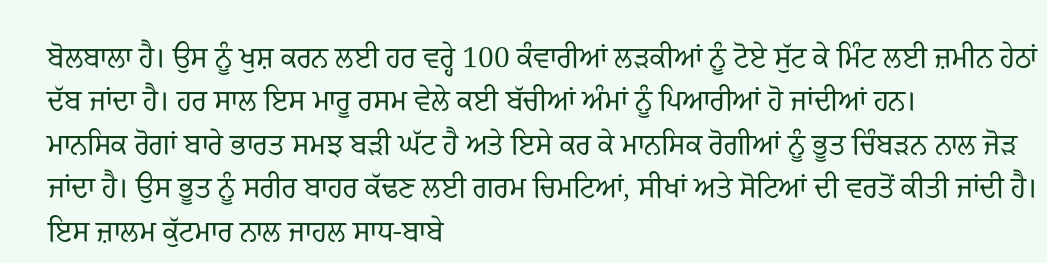ਬੋਲਬਾਲਾ ਹੈ। ਉਸ ਨੂੰ ਖੁਸ਼ ਕਰਨ ਲਈ ਹਰ ਵਰ੍ਹੇ 100 ਕੰਵਾਰੀਆਂ ਲੜਕੀਆਂ ਨੂੰ ਟੋਏ ਸੁੱਟ ਕੇ ਮਿੰਟ ਲਈ ਜ਼ਮੀਨ ਹੇਠਾਂ ਦੱਬ ਜਾਂਦਾ ਹੈ। ਹਰ ਸਾਲ ਇਸ ਮਾਰੂ ਰਸਮ ਵੇਲੇ ਕਈ ਬੱਚੀਆਂ ਅੰਮਾਂ ਨੂੰ ਪਿਆਰੀਆਂ ਹੋ ਜਾਂਦੀਆਂ ਹਨ।
ਮਾਨਸਿਕ ਰੋਗਾਂ ਬਾਰੇ ਭਾਰਤ ਸਮਝ ਬੜੀ ਘੱਟ ਹੈ ਅਤੇ ਇਸੇ ਕਰ ਕੇ ਮਾਨਸਿਕ ਰੋਗੀਆਂ ਨੂੰ ਭੂਤ ਚਿੰਬੜਨ ਨਾਲ ਜੋੜ ਜਾਂਦਾ ਹੈ। ਉਸ ਭੂਤ ਨੂੰ ਸਰੀਰ ਬਾਹਰ ਕੱਢਣ ਲਈ ਗਰਮ ਚਿਮਟਿਆਂ, ਸੀਖਾਂ ਅਤੇ ਸੋਟਿਆਂ ਦੀ ਵਰਤੋਂ ਕੀਤੀ ਜਾਂਦੀ ਹੈ। ਇਸ ਜ਼ਾਲਮ ਕੁੱਟਮਾਰ ਨਾਲ ਜਾਹਲ ਸਾਧ-ਬਾਬੇ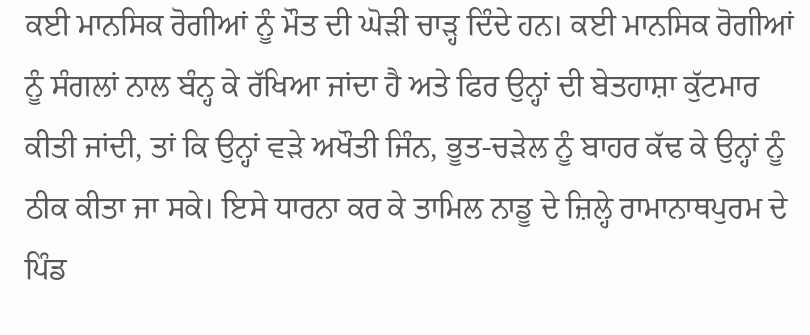ਕਈ ਮਾਨਸਿਕ ਰੋਗੀਆਂ ਨੂੰ ਮੌਤ ਦੀ ਘੋੜੀ ਚਾੜ੍ਹ ਦਿੰਦੇ ਹਨ। ਕਈ ਮਾਨਸਿਕ ਰੋਗੀਆਂ ਨੂੰ ਸੰਗਲਾਂ ਨਾਲ ਬੰਨ੍ਹ ਕੇ ਰੱਖਿਆ ਜਾਂਦਾ ਹੈ ਅਤੇ ਫਿਰ ਉਨ੍ਹਾਂ ਦੀ ਬੇਤਹਾਸ਼ਾ ਕੁੱਟਮਾਰ ਕੀਤੀ ਜਾਂਦੀ, ਤਾਂ ਕਿ ਉਨ੍ਹਾਂ ਵੜੇ ਅਖੌਤੀ ਜਿੰਨ, ਭੂਤ-ਚੜੇਲ ਨੂੰ ਬਾਹਰ ਕੱਢ ਕੇ ਉਨ੍ਹਾਂ ਨੂੰ ਠੀਕ ਕੀਤਾ ਜਾ ਸਕੇ। ਇਸੇ ਧਾਰਨਾ ਕਰ ਕੇ ਤਾਮਿਲ ਨਾਡੂ ਦੇ ਜ਼ਿਲ੍ਹੇ ਰਾਮਾਨਾਥਪੁਰਮ ਦੇ ਪਿੰਡ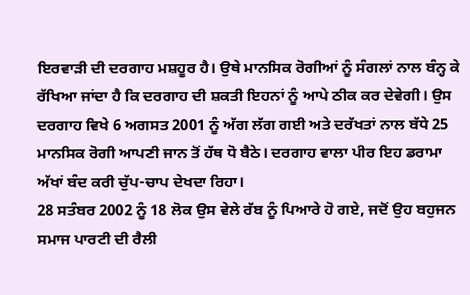ਇਰਵਾੜੀ ਦੀ ਦਰਗਾਹ ਮਸ਼ਹੂਰ ਹੈ। ਉਥੇ ਮਾਨਸਿਕ ਰੋਗੀਆਂ ਨੂੰ ਸੰਗਲਾਂ ਨਾਲ ਬੰਨ੍ਹ ਕੇ ਰੱਖਿਆ ਜਾਂਦਾ ਹੈ ਕਿ ਦਰਗਾਹ ਦੀ ਸ਼ਕਤੀ ਇਹਨਾਂ ਨੂੰ ਆਪੇ ਠੀਕ ਕਰ ਦੇਵੇਗੀ। ਉਸ ਦਰਗਾਹ ਵਿਖੇ 6 ਅਗਸਤ 2001 ਨੂੰ ਅੱਗ ਲੱਗ ਗਈ ਅਤੇ ਦਰੱਖਤਾਂ ਨਾਲ ਬੱਧੇ 25 ਮਾਨਸਿਕ ਰੋਗੀ ਆਪਣੀ ਜਾਨ ਤੋਂ ਹੱਥ ਧੋ ਬੈਠੇ। ਦਰਗਾਹ ਵਾਲਾ ਪੀਰ ਇਹ ਡਰਾਮਾ ਅੱਖਾਂ ਬੰਦ ਕਰੀ ਚੁੱਪ-ਚਾਪ ਦੇਖਦਾ ਰਿਹਾ।
28 ਸਤੰਬਰ 2002 ਨੂੰ 18 ਲੋਕ ਉਸ ਵੇਲੇ ਰੱਬ ਨੂੰ ਪਿਆਰੇ ਹੋ ਗਏ, ਜਦੋਂ ਉਹ ਬਹੁਜਨ ਸਮਾਜ ਪਾਰਟੀ ਦੀ ਰੈਲੀ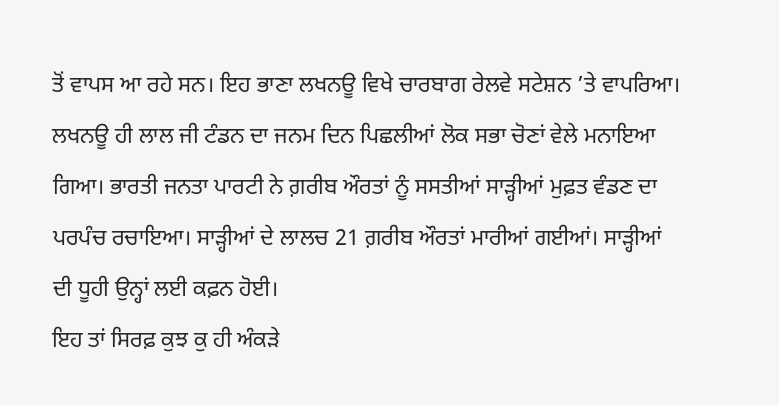ਤੋਂ ਵਾਪਸ ਆ ਰਹੇ ਸਨ। ਇਹ ਭਾਣਾ ਲਖਨਊ ਵਿਖੇ ਚਾਰਬਾਗ ਰੇਲਵੇ ਸਟੇਸ਼ਨ ’ਤੇ ਵਾਪਰਿਆ।
ਲਖਨਊ ਹੀ ਲਾਲ ਜੀ ਟੰਡਨ ਦਾ ਜਨਮ ਦਿਨ ਪਿਛਲੀਆਂ ਲੋਕ ਸਭਾ ਚੋਣਾਂ ਵੇਲੇ ਮਨਾਇਆ ਗਿਆ। ਭਾਰਤੀ ਜਨਤਾ ਪਾਰਟੀ ਨੇ ਗ਼ਰੀਬ ਔਰਤਾਂ ਨੂੰ ਸਸਤੀਆਂ ਸਾੜ੍ਹੀਆਂ ਮੁਫ਼ਤ ਵੰਡਣ ਦਾ ਪਰਪੰਚ ਰਚਾਇਆ। ਸਾੜ੍ਹੀਆਂ ਦੇ ਲਾਲਚ 21 ਗ਼ਰੀਬ ਔਰਤਾਂ ਮਾਰੀਆਂ ਗਈਆਂ। ਸਾੜ੍ਹੀਆਂ ਦੀ ਧੂਹੀ ਉਨ੍ਹਾਂ ਲਈ ਕਫ਼ਨ ਹੋਈ।
ਇਹ ਤਾਂ ਸਿਰਫ਼ ਕੁਝ ਕੁ ਹੀ ਅੰਕੜੇ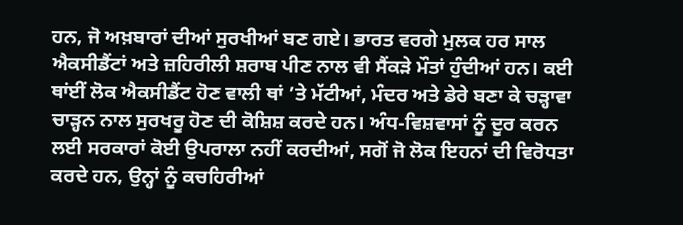ਹਨ, ਜੋ ਅਖ਼ਬਾਰਾਂ ਦੀਆਂ ਸੁਰਖੀਆਂ ਬਣ ਗਏ। ਭਾਰਤ ਵਰਗੇ ਮੁਲਕ ਹਰ ਸਾਲ ਐਕਸੀਡੈਂਟਾਂ ਅਤੇ ਜ਼ਹਿਰੀਲੀ ਸ਼ਰਾਬ ਪੀਣ ਨਾਲ ਵੀ ਸੈਂਕੜੇ ਮੌਤਾਂ ਹੁੰਦੀਆਂ ਹਨ। ਕਈ ਥਾਂਈਂ ਲੋਕ ਐਕਸੀਡੈਂਟ ਹੋਣ ਵਾਲੀ ਥਾਂ ’ਤੇ ਮੱਟੀਆਂ, ਮੰਦਰ ਅਤੇ ਡੇਰੇ ਬਣਾ ਕੇ ਚੜ੍ਹਾਵਾ ਚਾੜ੍ਹਨ ਨਾਲ ਸੁਰਖਰੂ ਹੋਣ ਦੀ ਕੋਸ਼ਿਸ਼ ਕਰਦੇ ਹਨ। ਅੰਧ-ਵਿਸ਼ਵਾਸਾਂ ਨੂੰ ਦੂਰ ਕਰਨ ਲਈ ਸਰਕਾਰਾਂ ਕੋਈ ਉਪਰਾਲਾ ਨਹੀਂ ਕਰਦੀਆਂ, ਸਗੋਂ ਜੋ ਲੋਕ ਇਹਨਾਂ ਦੀ ਵਿਰੋਧਤਾ ਕਰਦੇ ਹਨ, ਉਨ੍ਹਾਂ ਨੂੰ ਕਚਹਿਰੀਆਂ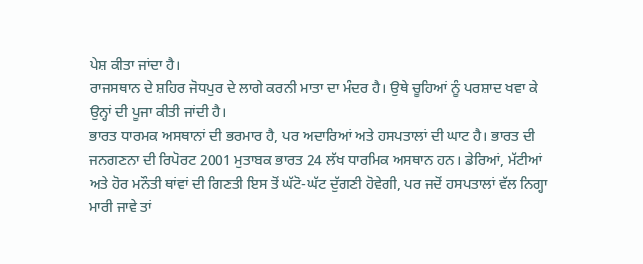ਪੇਸ਼ ਕੀਤਾ ਜਾਂਦਾ ਹੈ।
ਰਾਜਸਥਾਨ ਦੇ ਸ਼ਹਿਰ ਜੋਧਪੁਰ ਦੇ ਲਾਗੇ ਕਰਨੀ ਮਾਤਾ ਦਾ ਮੰਦਰ ਹੈ। ਉਥੇ ਚੂਹਿਆਂ ਨੂੰ ਪਰਸ਼ਾਦ ਖਵਾ ਕੇ ਉਨ੍ਹਾਂ ਦੀ ਪੂਜਾ ਕੀਤੀ ਜਾਂਦੀ ਹੈ।
ਭਾਰਤ ਧਾਰਮਕ ਅਸਥਾਨਾਂ ਦੀ ਭਰਮਾਰ ਹੈ, ਪਰ ਅਦਾਰਿਆਂ ਅਤੇ ਹਸਪਤਾਲਾਂ ਦੀ ਘਾਟ ਹੈ। ਭਾਰਤ ਦੀ ਜਨਗਣਨਾ ਦੀ ਰਿਪੋਰਟ 2001 ਮੁਤਾਬਕ ਭਾਰਤ 24 ਲੱਖ ਧਾਰਮਿਕ ਅਸਥਾਨ ਹਨ। ਡੇਰਿਆਂ, ਮੱਟੀਆਂ ਅਤੇ ਹੋਰ ਮਨੌਤੀ ਥਾਂਵਾਂ ਦੀ ਗਿਣਤੀ ਇਸ ਤੋਂ ਘੱਟੋ-ਘੱਟ ਦੁੱਗਣੀ ਹੋਵੇਗੀ, ਪਰ ਜਦੋਂ ਹਸਪਤਾਲਾਂ ਵੱਲ ਨਿਗ੍ਹਾ ਮਾਰੀ ਜਾਵੇ ਤਾਂ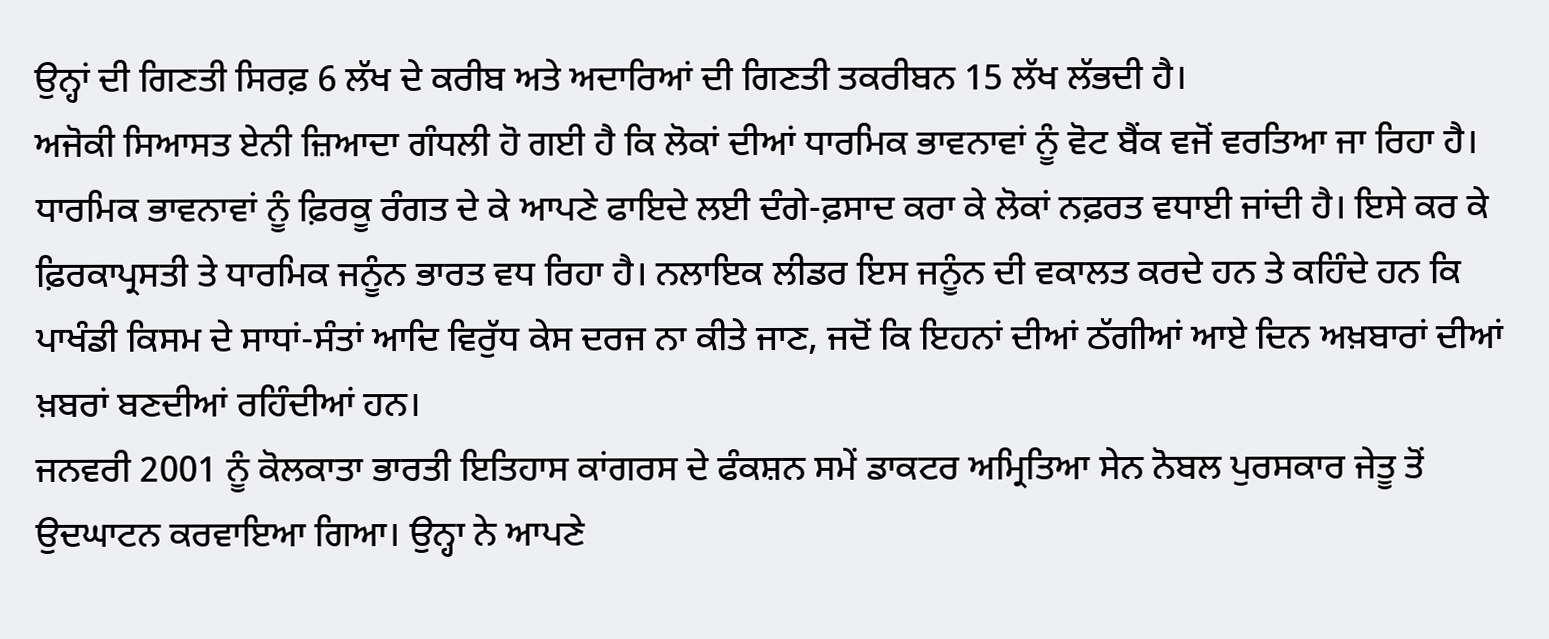ਉਨ੍ਹਾਂ ਦੀ ਗਿਣਤੀ ਸਿਰਫ਼ 6 ਲੱਖ ਦੇ ਕਰੀਬ ਅਤੇ ਅਦਾਰਿਆਂ ਦੀ ਗਿਣਤੀ ਤਕਰੀਬਨ 15 ਲੱਖ ਲੱਭਦੀ ਹੈ।
ਅਜੋਕੀ ਸਿਆਸਤ ਏਨੀ ਜ਼ਿਆਦਾ ਗੰਧਲੀ ਹੋ ਗਈ ਹੈ ਕਿ ਲੋਕਾਂ ਦੀਆਂ ਧਾਰਮਿਕ ਭਾਵਨਾਵਾਂ ਨੂੰ ਵੋਟ ਬੈਂਕ ਵਜੋਂ ਵਰਤਿਆ ਜਾ ਰਿਹਾ ਹੈ। ਧਾਰਮਿਕ ਭਾਵਨਾਵਾਂ ਨੂੰ ਫ਼ਿਰਕੂ ਰੰਗਤ ਦੇ ਕੇ ਆਪਣੇ ਫਾਇਦੇ ਲਈ ਦੰਗੇ-ਫ਼ਸਾਦ ਕਰਾ ਕੇ ਲੋਕਾਂ ਨਫ਼ਰਤ ਵਧਾਈ ਜਾਂਦੀ ਹੈ। ਇਸੇ ਕਰ ਕੇ ਫ਼ਿਰਕਾਪ੍ਰਸਤੀ ਤੇ ਧਾਰਮਿਕ ਜਨੂੰਨ ਭਾਰਤ ਵਧ ਰਿਹਾ ਹੈ। ਨਲਾਇਕ ਲੀਡਰ ਇਸ ਜਨੂੰਨ ਦੀ ਵਕਾਲਤ ਕਰਦੇ ਹਨ ਤੇ ਕਹਿੰਦੇ ਹਨ ਕਿ ਪਾਖੰਡੀ ਕਿਸਮ ਦੇ ਸਾਧਾਂ-ਸੰਤਾਂ ਆਦਿ ਵਿਰੁੱਧ ਕੇਸ ਦਰਜ ਨਾ ਕੀਤੇ ਜਾਣ, ਜਦੋਂ ਕਿ ਇਹਨਾਂ ਦੀਆਂ ਠੱਗੀਆਂ ਆਏ ਦਿਨ ਅਖ਼ਬਾਰਾਂ ਦੀਆਂ ਖ਼ਬਰਾਂ ਬਣਦੀਆਂ ਰਹਿੰਦੀਆਂ ਹਨ।
ਜਨਵਰੀ 2001 ਨੂੰ ਕੋਲਕਾਤਾ ਭਾਰਤੀ ਇਤਿਹਾਸ ਕਾਂਗਰਸ ਦੇ ਫੰਕਸ਼ਨ ਸਮੇਂ ਡਾਕਟਰ ਅਮ੍ਰਿਤਿਆ ਸੇਨ ਨੋਬਲ ਪੁਰਸਕਾਰ ਜੇਤੂ ਤੋਂ ਉਦਘਾਟਨ ਕਰਵਾਇਆ ਗਿਆ। ਉਨ੍ਹਾ ਨੇ ਆਪਣੇ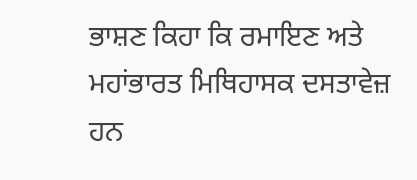ਭਾਸ਼ਣ ਕਿਹਾ ਕਿ ਰਮਾਇਣ ਅਤੇ ਮਹਾਂਭਾਰਤ ਮਿਥਿਹਾਸਕ ਦਸਤਾਵੇਜ਼ ਹਨ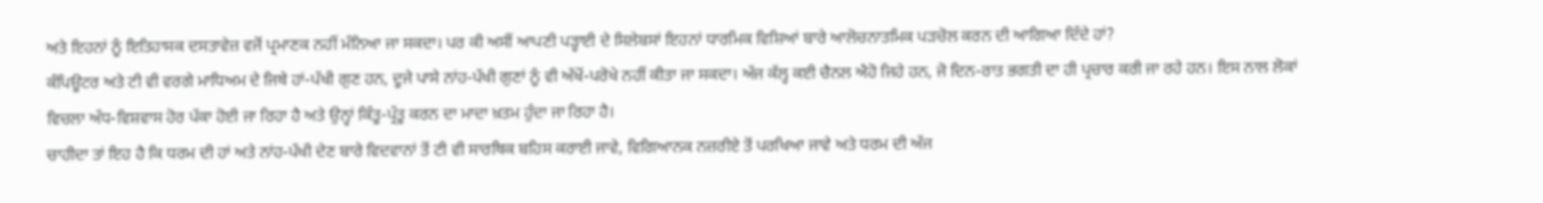ਅਤੇ ਇਹਨਾਂ ਨੂੰ ਇਤਿਹਾਸਕ ਦਸਤਾਵੇਜ਼ ਵਜੋਂ ਪ੍ਰਮਾਣਕ ਨਹੀਂ ਮੰਨਿਆ ਜਾ ਸਕਦਾ। ਪਰ ਕੀ ਅਸੀਂ ਆਪਣੀ ਪੜ੍ਹਾਈ ਦੇ ਸਿਲੇਬਸਾਂ ਇਹਨਾਂ ਧਾਰਮਿਕ ਵਿਸ਼ਿਆਂ ਬਾਰੇ ਆਲੋਚਨਾਤਮਿਕ ਪੜਚੋਲ ਕਰਨ ਦੀ ਆਗਿਆ ਦਿੰਦੇ ਹਾਂ?
ਕੰਪਿਊਟਰ ਅਤੇ ਟੀ ਵੀ ਵਰਗੇ ਮਾਧਿਅਮ ਦੇ ਜਿਥੇ ਹਾਂ-ਪੱਖੀ ਗੁਣ ਹਨ, ਦੂਜੇ ਪਾਸੇ ਨਾਂਹ-ਪੱਖੀ ਗੁਣਾਂ ਨੂੰ ਵੀ ਅੱਖੋਂ-ਪਰੋਖੇ ਨਹੀਂ ਕੀਤਾ ਜਾ ਸਕਦਾ। ਅੱਜ ਕੱਲ੍ਹ ਕਈ ਚੈਨਲ ਐਹੋ ਜਿਹੇ ਹਨ, ਜੋ ਦਿਨ-ਰਾਤ ਭਗਤੀ ਦਾ ਹੀ ਪ੍ਰਚਾਰ ਕਰੀ ਜਾ ਰਹੇ ਹਨ। ਇਸ ਨਾਲ ਲੋਕਾਂ ਵਿਚਲਾ ਅੰਧ-ਵਿਸ਼ਵਾਸ ਹੋਰ ਪੱਕਾ ਹੋਈ ਜਾ ਰਿਹਾ ਹੈ ਅਤੇ ਉਨ੍ਹਾਂ ਕਿੰਤੂ-ਪ੍ਰੰਤੂ ਕਰਨ ਦਾ ਮਾਦਾ ਖ਼ਤਮ ਹੁੰਦਾ ਜਾ ਰਿਹਾ ਹੈ।
ਚਾਹੀਦਾ ਤਾਂ ਇਹ ਹੈ ਕਿ ਧਰਮ ਦੀ ਹਾਂ ਅਤੇ ਨਾਂਹ-ਪੱਖੀ ਦੇਣ ਬਾਰੇ ਵਿਦਵਾਨਾਂ ਤੋਂ ਟੀ ਵੀ ਸਾਰਥਿਕ ਬਹਿਸ ਕਰਾਈ ਜਾਵੇ, ਵਿਗਿਆਨਕ ਨਜ਼ਰੀਏ ਤੋਂ ਪਰਖਿਆ ਜਾਵੇ ਅਤੇ ਧਰਮ ਦੀ ਅੱਜ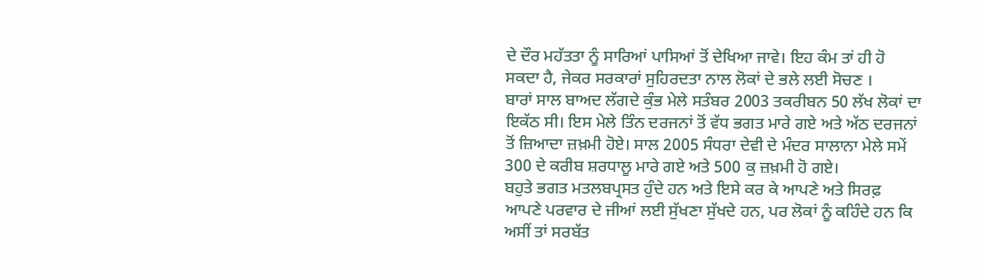ਦੇ ਦੌਰ ਮਹੱਤਤਾ ਨੂੰ ਸਾਰਿਆਂ ਪਾਸਿਆਂ ਤੋਂ ਦੇਖਿਆ ਜਾਵੇ। ਇਹ ਕੰਮ ਤਾਂ ਹੀ ਹੋ ਸਕਦਾ ਹੈ, ਜੇਕਰ ਸਰਕਾਰਾਂ ਸੁਹਿਰਦਤਾ ਨਾਲ ਲੋਕਾਂ ਦੇ ਭਲੇ ਲਈ ਸੋਚਣ ।
ਬਾਰਾਂ ਸਾਲ ਬਾਅਦ ਲੱਗਦੇ ਕੁੰਭ ਮੇਲੇ ਸਤੰਬਰ 2003 ਤਕਰੀਬਨ 50 ਲੱਖ ਲੋਕਾਂ ਦਾ ਇਕੱਠ ਸੀ। ਇਸ ਮੇਲੇ ਤਿੰਨ ਦਰਜਨਾਂ ਤੋਂ ਵੱਧ ਭਗਤ ਮਾਰੇ ਗਏ ਅਤੇ ਅੱਠ ਦਰਜਨਾਂ ਤੋਂ ਜ਼ਿਆਦਾ ਜ਼ਖ਼ਮੀ ਹੋਏ। ਸਾਲ 2005 ਸੰਧਰਾ ਦੇਵੀ ਦੇ ਮੰਦਰ ਸਾਲਾਨਾ ਮੇਲੇ ਸਮੇਂ 300 ਦੇ ਕਰੀਬ ਸ਼ਰਧਾਲੂ ਮਾਰੇ ਗਏ ਅਤੇ 500 ਕੁ ਜ਼ਖ਼ਮੀ ਹੋ ਗਏ।
ਬਹੁਤੇ ਭਗਤ ਮਤਲਬਪ੍ਰਸਤ ਹੁੰਦੇ ਹਨ ਅਤੇ ਇਸੇ ਕਰ ਕੇ ਆਪਣੇ ਅਤੇ ਸਿਰਫ਼ ਆਪਣੇ ਪਰਵਾਰ ਦੇ ਜੀਆਂ ਲਈ ਸੁੱਖਣਾ ਸੁੱਖਦੇ ਹਨ, ਪਰ ਲੋਕਾਂ ਨੂੰ ਕਹਿੰਦੇ ਹਨ ਕਿ ਅਸੀਂ ਤਾਂ ਸਰਬੱਤ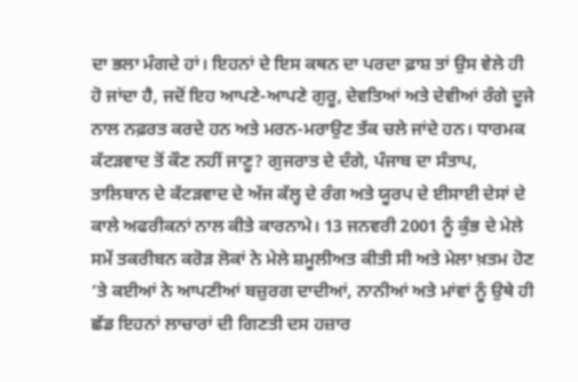ਦਾ ਭਲਾ ਮੰਗਦੇ ਹਾਂ। ਇਹਨਾਂ ਦੇ ਇਸ ਕਥਨ ਦਾ ਪਰਦਾ ਫ਼ਾਸ਼ ਤਾਂ ਉਸ ਵੇਲੇ ਹੀ ਹੋ ਜਾਂਦਾ ਹੈ, ਜਦੋਂ ਇਹ ਆਪਣੇ-ਆਪਣੇ ਗੁਰੂ, ਦੇਵਤਿਆਂ ਅਤੇ ਦੇਵੀਆਂ ਰੰਗੇ ਦੂਜੇ ਨਾਲ ਨਫ਼ਰਤ ਕਰਦੇ ਹਨ ਅਤੇ ਮਰਨ-ਮਰਾਉਣ ਤੱਕ ਚਲੇ ਜਾਂਦੇ ਹਨ। ਧਾਰਮਕ ਕੱਟੜਵਾਦ ਤੋਂ ਕੌਣ ਨਹੀਂ ਜਾਣੂ? ਗੁਜਰਾਤ ਦੇ ਦੰਗੇ, ਪੰਜਾਬ ਦਾ ਸੰਤਾਪ, ਤਾਲਿਬਾਨ ਦੇ ਕੱਟੜਵਾਦ ਦੇ ਅੱਜ ਕੱਲ੍ਹ ਦੇ ਰੰਗ ਅਤੇ ਯੂਰਪ ਦੇ ਈਸਾਈ ਦੇਸਾਂ ਦੇ ਕਾਲੇ ਅਫਰੀਕਨਾਂ ਨਾਲ ਕੀਤੇ ਕਾਰਨਾਮੇ। 13 ਜਨਵਰੀ 2001 ਨੂੰ ਕੁੰਭ ਦੇ ਮੇਲੇ ਸਮੇਂ ਤਕਰੀਬਨ ਕਰੋੜ ਲੋਕਾਂ ਨੇ ਮੇਲੇ ਸ਼ਮੂਲੀਅਤ ਕੀਤੀ ਸੀ ਅਤੇ ਮੇਲਾ ਖ਼ਤਮ ਹੋਣ ’ਤੇ ਕਈਆਂ ਨੇ ਆਪਣੀਆਂ ਬਜ਼ੁਰਗ ਦਾਦੀਆਂ, ਨਾਨੀਆਂ ਅਤੇ ਮਾਂਵਾਂ ਨੂੰ ਉਥੇ ਹੀ ਛੱਡ ਇਹਨਾਂ ਲਾਚਾਰਾਂ ਦੀ ਗਿਣਤੀ ਦਸ ਹਜ਼ਾਰ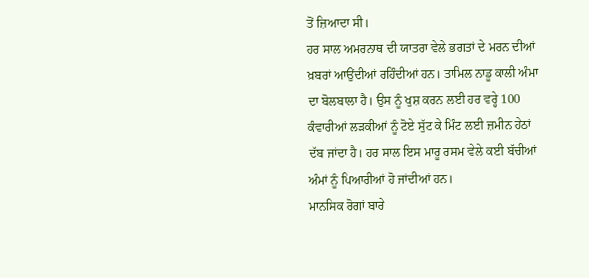ਤੋਂ ਜ਼ਿਆਦਾ ਸੀ।
ਹਰ ਸਾਲ ਅਮਰਨਾਥ ਦੀ ਯਾਤਰਾ ਵੇਲੇ ਭਗਤਾਂ ਦੇ ਮਰਨ ਦੀਆਂ ਖ਼ਬਰਾਂ ਆਉਂਦੀਆਂ ਰਹਿੰਦੀਆਂ ਹਨ। ਤਾਮਿਲ ਨਾਡੂ ਕਾਲੀ ਅੰਮਾ ਦਾ ਬੋਲਬਾਲਾ ਹੈ। ਉਸ ਨੂੰ ਖੁਸ਼ ਕਰਨ ਲਈ ਹਰ ਵਰ੍ਹੇ 100 ਕੰਵਾਰੀਆਂ ਲੜਕੀਆਂ ਨੂੰ ਟੋਏ ਸੁੱਟ ਕੇ ਮਿੰਟ ਲਈ ਜ਼ਮੀਨ ਹੇਠਾਂ ਦੱਬ ਜਾਂਦਾ ਹੈ। ਹਰ ਸਾਲ ਇਸ ਮਾਰੂ ਰਸਮ ਵੇਲੇ ਕਈ ਬੱਚੀਆਂ ਅੰਮਾਂ ਨੂੰ ਪਿਆਰੀਆਂ ਹੋ ਜਾਂਦੀਆਂ ਹਨ।
ਮਾਨਸਿਕ ਰੋਗਾਂ ਬਾਰੇ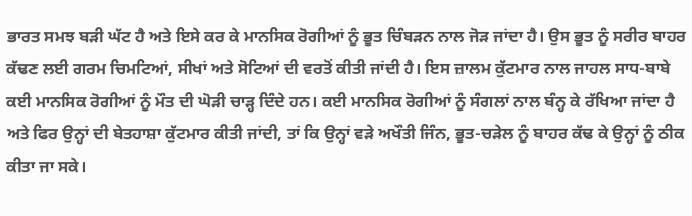ਭਾਰਤ ਸਮਝ ਬੜੀ ਘੱਟ ਹੈ ਅਤੇ ਇਸੇ ਕਰ ਕੇ ਮਾਨਸਿਕ ਰੋਗੀਆਂ ਨੂੰ ਭੂਤ ਚਿੰਬੜਨ ਨਾਲ ਜੋੜ ਜਾਂਦਾ ਹੈ। ਉਸ ਭੂਤ ਨੂੰ ਸਰੀਰ ਬਾਹਰ ਕੱਢਣ ਲਈ ਗਰਮ ਚਿਮਟਿਆਂ, ਸੀਖਾਂ ਅਤੇ ਸੋਟਿਆਂ ਦੀ ਵਰਤੋਂ ਕੀਤੀ ਜਾਂਦੀ ਹੈ। ਇਸ ਜ਼ਾਲਮ ਕੁੱਟਮਾਰ ਨਾਲ ਜਾਹਲ ਸਾਧ-ਬਾਬੇ ਕਈ ਮਾਨਸਿਕ ਰੋਗੀਆਂ ਨੂੰ ਮੌਤ ਦੀ ਘੋੜੀ ਚਾੜ੍ਹ ਦਿੰਦੇ ਹਨ। ਕਈ ਮਾਨਸਿਕ ਰੋਗੀਆਂ ਨੂੰ ਸੰਗਲਾਂ ਨਾਲ ਬੰਨ੍ਹ ਕੇ ਰੱਖਿਆ ਜਾਂਦਾ ਹੈ ਅਤੇ ਫਿਰ ਉਨ੍ਹਾਂ ਦੀ ਬੇਤਹਾਸ਼ਾ ਕੁੱਟਮਾਰ ਕੀਤੀ ਜਾਂਦੀ, ਤਾਂ ਕਿ ਉਨ੍ਹਾਂ ਵੜੇ ਅਖੌਤੀ ਜਿੰਨ, ਭੂਤ-ਚੜੇਲ ਨੂੰ ਬਾਹਰ ਕੱਢ ਕੇ ਉਨ੍ਹਾਂ ਨੂੰ ਠੀਕ ਕੀਤਾ ਜਾ ਸਕੇ।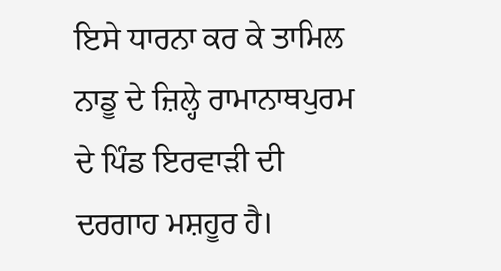ਇਸੇ ਧਾਰਨਾ ਕਰ ਕੇ ਤਾਮਿਲ ਨਾਡੂ ਦੇ ਜ਼ਿਲ੍ਹੇ ਰਾਮਾਨਾਥਪੁਰਮ ਦੇ ਪਿੰਡ ਇਰਵਾੜੀ ਦੀ ਦਰਗਾਹ ਮਸ਼ਹੂਰ ਹੈ।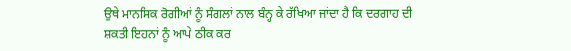ਉਥੇ ਮਾਨਸਿਕ ਰੋਗੀਆਂ ਨੂੰ ਸੰਗਲਾਂ ਨਾਲ ਬੰਨ੍ਹ ਕੇ ਰੱਖਿਆ ਜਾਂਦਾ ਹੈ ਕਿ ਦਰਗਾਹ ਦੀ ਸ਼ਕਤੀ ਇਹਨਾਂ ਨੂੰ ਆਪੇ ਠੀਕ ਕਰ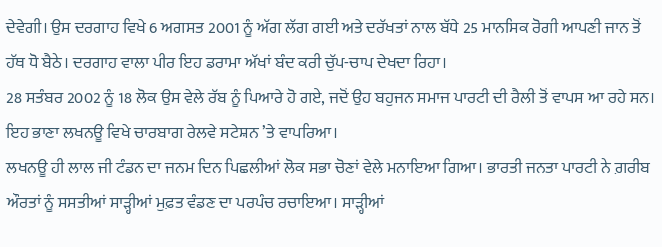ਦੇਵੇਗੀ। ਉਸ ਦਰਗਾਹ ਵਿਖੇ 6 ਅਗਸਤ 2001 ਨੂੰ ਅੱਗ ਲੱਗ ਗਈ ਅਤੇ ਦਰੱਖਤਾਂ ਨਾਲ ਬੱਧੇ 25 ਮਾਨਸਿਕ ਰੋਗੀ ਆਪਣੀ ਜਾਨ ਤੋਂ ਹੱਥ ਧੋ ਬੈਠੇ। ਦਰਗਾਹ ਵਾਲਾ ਪੀਰ ਇਹ ਡਰਾਮਾ ਅੱਖਾਂ ਬੰਦ ਕਰੀ ਚੁੱਪ-ਚਾਪ ਦੇਖਦਾ ਰਿਹਾ।
28 ਸਤੰਬਰ 2002 ਨੂੰ 18 ਲੋਕ ਉਸ ਵੇਲੇ ਰੱਬ ਨੂੰ ਪਿਆਰੇ ਹੋ ਗਏ, ਜਦੋਂ ਉਹ ਬਹੁਜਨ ਸਮਾਜ ਪਾਰਟੀ ਦੀ ਰੈਲੀ ਤੋਂ ਵਾਪਸ ਆ ਰਹੇ ਸਨ। ਇਹ ਭਾਣਾ ਲਖਨਊ ਵਿਖੇ ਚਾਰਬਾਗ ਰੇਲਵੇ ਸਟੇਸ਼ਨ ’ਤੇ ਵਾਪਰਿਆ।
ਲਖਨਊ ਹੀ ਲਾਲ ਜੀ ਟੰਡਨ ਦਾ ਜਨਮ ਦਿਨ ਪਿਛਲੀਆਂ ਲੋਕ ਸਭਾ ਚੋਣਾਂ ਵੇਲੇ ਮਨਾਇਆ ਗਿਆ। ਭਾਰਤੀ ਜਨਤਾ ਪਾਰਟੀ ਨੇ ਗ਼ਰੀਬ ਔਰਤਾਂ ਨੂੰ ਸਸਤੀਆਂ ਸਾੜ੍ਹੀਆਂ ਮੁਫ਼ਤ ਵੰਡਣ ਦਾ ਪਰਪੰਚ ਰਚਾਇਆ। ਸਾੜ੍ਹੀਆਂ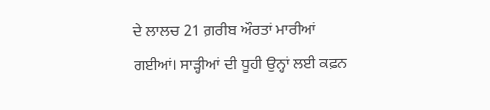ਦੇ ਲਾਲਚ 21 ਗ਼ਰੀਬ ਔਰਤਾਂ ਮਾਰੀਆਂ ਗਈਆਂ। ਸਾੜ੍ਹੀਆਂ ਦੀ ਧੂਹੀ ਉਨ੍ਹਾਂ ਲਈ ਕਫ਼ਨ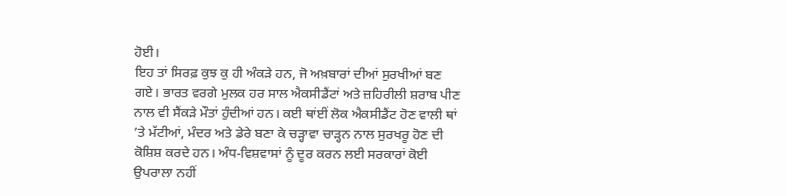ਹੋਈ।
ਇਹ ਤਾਂ ਸਿਰਫ਼ ਕੁਝ ਕੁ ਹੀ ਅੰਕੜੇ ਹਨ, ਜੋ ਅਖ਼ਬਾਰਾਂ ਦੀਆਂ ਸੁਰਖੀਆਂ ਬਣ ਗਏ। ਭਾਰਤ ਵਰਗੇ ਮੁਲਕ ਹਰ ਸਾਲ ਐਕਸੀਡੈਂਟਾਂ ਅਤੇ ਜ਼ਹਿਰੀਲੀ ਸ਼ਰਾਬ ਪੀਣ ਨਾਲ ਵੀ ਸੈਂਕੜੇ ਮੌਤਾਂ ਹੁੰਦੀਆਂ ਹਨ। ਕਈ ਥਾਂਈਂ ਲੋਕ ਐਕਸੀਡੈਂਟ ਹੋਣ ਵਾਲੀ ਥਾਂ ’ਤੇ ਮੱਟੀਆਂ, ਮੰਦਰ ਅਤੇ ਡੇਰੇ ਬਣਾ ਕੇ ਚੜ੍ਹਾਵਾ ਚਾੜ੍ਹਨ ਨਾਲ ਸੁਰਖਰੂ ਹੋਣ ਦੀ ਕੋਸ਼ਿਸ਼ ਕਰਦੇ ਹਨ। ਅੰਧ-ਵਿਸ਼ਵਾਸਾਂ ਨੂੰ ਦੂਰ ਕਰਨ ਲਈ ਸਰਕਾਰਾਂ ਕੋਈ ਉਪਰਾਲਾ ਨਹੀਂ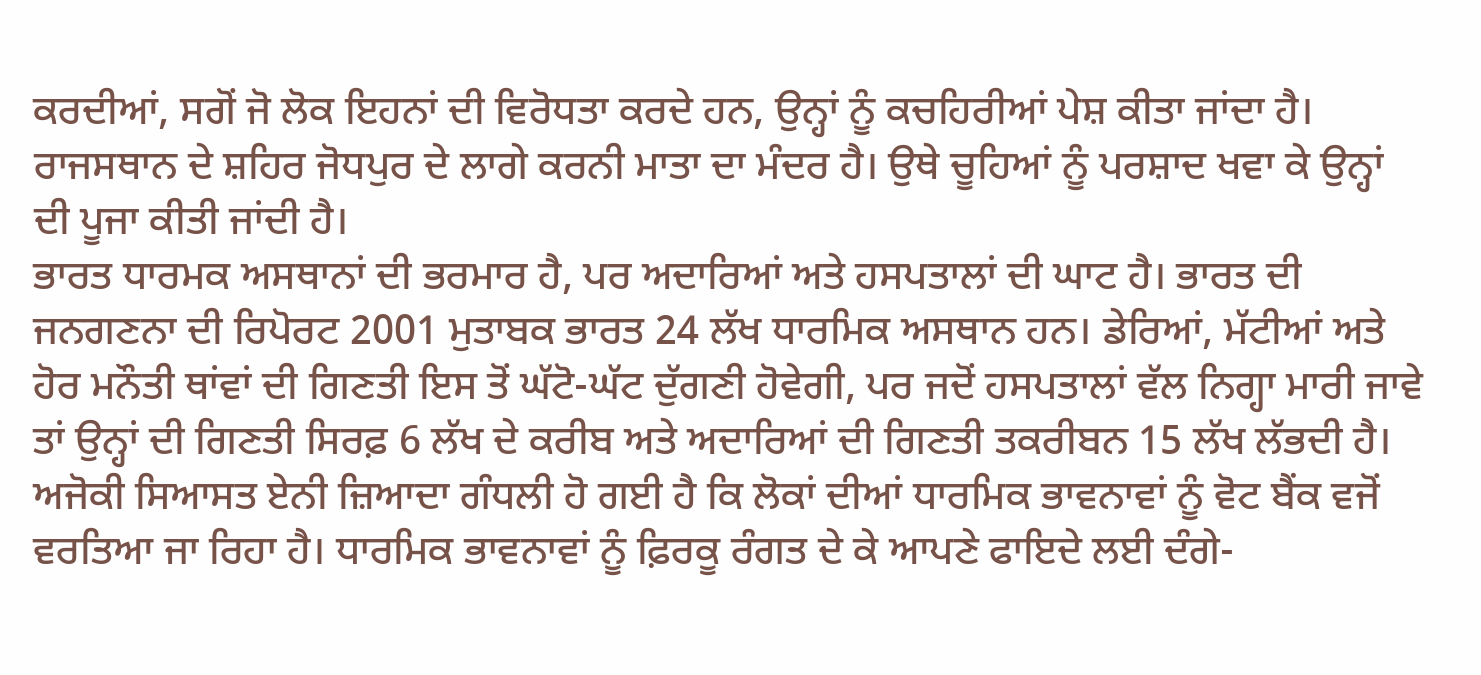ਕਰਦੀਆਂ, ਸਗੋਂ ਜੋ ਲੋਕ ਇਹਨਾਂ ਦੀ ਵਿਰੋਧਤਾ ਕਰਦੇ ਹਨ, ਉਨ੍ਹਾਂ ਨੂੰ ਕਚਹਿਰੀਆਂ ਪੇਸ਼ ਕੀਤਾ ਜਾਂਦਾ ਹੈ।
ਰਾਜਸਥਾਨ ਦੇ ਸ਼ਹਿਰ ਜੋਧਪੁਰ ਦੇ ਲਾਗੇ ਕਰਨੀ ਮਾਤਾ ਦਾ ਮੰਦਰ ਹੈ। ਉਥੇ ਚੂਹਿਆਂ ਨੂੰ ਪਰਸ਼ਾਦ ਖਵਾ ਕੇ ਉਨ੍ਹਾਂ ਦੀ ਪੂਜਾ ਕੀਤੀ ਜਾਂਦੀ ਹੈ।
ਭਾਰਤ ਧਾਰਮਕ ਅਸਥਾਨਾਂ ਦੀ ਭਰਮਾਰ ਹੈ, ਪਰ ਅਦਾਰਿਆਂ ਅਤੇ ਹਸਪਤਾਲਾਂ ਦੀ ਘਾਟ ਹੈ। ਭਾਰਤ ਦੀ ਜਨਗਣਨਾ ਦੀ ਰਿਪੋਰਟ 2001 ਮੁਤਾਬਕ ਭਾਰਤ 24 ਲੱਖ ਧਾਰਮਿਕ ਅਸਥਾਨ ਹਨ। ਡੇਰਿਆਂ, ਮੱਟੀਆਂ ਅਤੇ ਹੋਰ ਮਨੌਤੀ ਥਾਂਵਾਂ ਦੀ ਗਿਣਤੀ ਇਸ ਤੋਂ ਘੱਟੋ-ਘੱਟ ਦੁੱਗਣੀ ਹੋਵੇਗੀ, ਪਰ ਜਦੋਂ ਹਸਪਤਾਲਾਂ ਵੱਲ ਨਿਗ੍ਹਾ ਮਾਰੀ ਜਾਵੇ ਤਾਂ ਉਨ੍ਹਾਂ ਦੀ ਗਿਣਤੀ ਸਿਰਫ਼ 6 ਲੱਖ ਦੇ ਕਰੀਬ ਅਤੇ ਅਦਾਰਿਆਂ ਦੀ ਗਿਣਤੀ ਤਕਰੀਬਨ 15 ਲੱਖ ਲੱਭਦੀ ਹੈ।
ਅਜੋਕੀ ਸਿਆਸਤ ਏਨੀ ਜ਼ਿਆਦਾ ਗੰਧਲੀ ਹੋ ਗਈ ਹੈ ਕਿ ਲੋਕਾਂ ਦੀਆਂ ਧਾਰਮਿਕ ਭਾਵਨਾਵਾਂ ਨੂੰ ਵੋਟ ਬੈਂਕ ਵਜੋਂ ਵਰਤਿਆ ਜਾ ਰਿਹਾ ਹੈ। ਧਾਰਮਿਕ ਭਾਵਨਾਵਾਂ ਨੂੰ ਫ਼ਿਰਕੂ ਰੰਗਤ ਦੇ ਕੇ ਆਪਣੇ ਫਾਇਦੇ ਲਈ ਦੰਗੇ-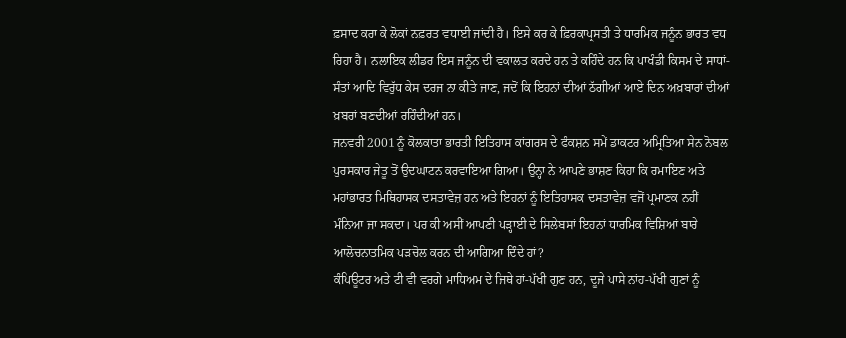ਫ਼ਸਾਦ ਕਰਾ ਕੇ ਲੋਕਾਂ ਨਫ਼ਰਤ ਵਧਾਈ ਜਾਂਦੀ ਹੈ। ਇਸੇ ਕਰ ਕੇ ਫ਼ਿਰਕਾਪ੍ਰਸਤੀ ਤੇ ਧਾਰਮਿਕ ਜਨੂੰਨ ਭਾਰਤ ਵਧ ਰਿਹਾ ਹੈ। ਨਲਾਇਕ ਲੀਡਰ ਇਸ ਜਨੂੰਨ ਦੀ ਵਕਾਲਤ ਕਰਦੇ ਹਨ ਤੇ ਕਹਿੰਦੇ ਹਨ ਕਿ ਪਾਖੰਡੀ ਕਿਸਮ ਦੇ ਸਾਧਾਂ-ਸੰਤਾਂ ਆਦਿ ਵਿਰੁੱਧ ਕੇਸ ਦਰਜ ਨਾ ਕੀਤੇ ਜਾਣ, ਜਦੋਂ ਕਿ ਇਹਨਾਂ ਦੀਆਂ ਠੱਗੀਆਂ ਆਏ ਦਿਨ ਅਖ਼ਬਾਰਾਂ ਦੀਆਂ ਖ਼ਬਰਾਂ ਬਣਦੀਆਂ ਰਹਿੰਦੀਆਂ ਹਨ।
ਜਨਵਰੀ 2001 ਨੂੰ ਕੋਲਕਾਤਾ ਭਾਰਤੀ ਇਤਿਹਾਸ ਕਾਂਗਰਸ ਦੇ ਫੰਕਸ਼ਨ ਸਮੇਂ ਡਾਕਟਰ ਅਮ੍ਰਿਤਿਆ ਸੇਨ ਨੋਬਲ ਪੁਰਸਕਾਰ ਜੇਤੂ ਤੋਂ ਉਦਘਾਟਨ ਕਰਵਾਇਆ ਗਿਆ। ਉਨ੍ਹਾ ਨੇ ਆਪਣੇ ਭਾਸ਼ਣ ਕਿਹਾ ਕਿ ਰਮਾਇਣ ਅਤੇ ਮਹਾਂਭਾਰਤ ਮਿਥਿਹਾਸਕ ਦਸਤਾਵੇਜ਼ ਹਨ ਅਤੇ ਇਹਨਾਂ ਨੂੰ ਇਤਿਹਾਸਕ ਦਸਤਾਵੇਜ਼ ਵਜੋਂ ਪ੍ਰਮਾਣਕ ਨਹੀਂ ਮੰਨਿਆ ਜਾ ਸਕਦਾ। ਪਰ ਕੀ ਅਸੀਂ ਆਪਣੀ ਪੜ੍ਹਾਈ ਦੇ ਸਿਲੇਬਸਾਂ ਇਹਨਾਂ ਧਾਰਮਿਕ ਵਿਸ਼ਿਆਂ ਬਾਰੇ ਆਲੋਚਨਾਤਮਿਕ ਪੜਚੋਲ ਕਰਨ ਦੀ ਆਗਿਆ ਦਿੰਦੇ ਹਾਂ?
ਕੰਪਿਊਟਰ ਅਤੇ ਟੀ ਵੀ ਵਰਗੇ ਮਾਧਿਅਮ ਦੇ ਜਿਥੇ ਹਾਂ-ਪੱਖੀ ਗੁਣ ਹਨ, ਦੂਜੇ ਪਾਸੇ ਨਾਂਹ-ਪੱਖੀ ਗੁਣਾਂ ਨੂੰ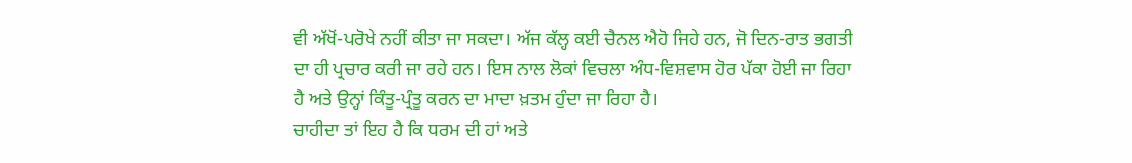ਵੀ ਅੱਖੋਂ-ਪਰੋਖੇ ਨਹੀਂ ਕੀਤਾ ਜਾ ਸਕਦਾ। ਅੱਜ ਕੱਲ੍ਹ ਕਈ ਚੈਨਲ ਐਹੋ ਜਿਹੇ ਹਨ, ਜੋ ਦਿਨ-ਰਾਤ ਭਗਤੀ ਦਾ ਹੀ ਪ੍ਰਚਾਰ ਕਰੀ ਜਾ ਰਹੇ ਹਨ। ਇਸ ਨਾਲ ਲੋਕਾਂ ਵਿਚਲਾ ਅੰਧ-ਵਿਸ਼ਵਾਸ ਹੋਰ ਪੱਕਾ ਹੋਈ ਜਾ ਰਿਹਾ ਹੈ ਅਤੇ ਉਨ੍ਹਾਂ ਕਿੰਤੂ-ਪ੍ਰੰਤੂ ਕਰਨ ਦਾ ਮਾਦਾ ਖ਼ਤਮ ਹੁੰਦਾ ਜਾ ਰਿਹਾ ਹੈ।
ਚਾਹੀਦਾ ਤਾਂ ਇਹ ਹੈ ਕਿ ਧਰਮ ਦੀ ਹਾਂ ਅਤੇ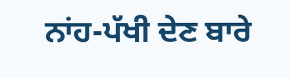ਨਾਂਹ-ਪੱਖੀ ਦੇਣ ਬਾਰੇ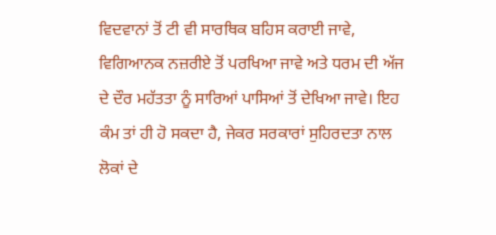ਵਿਦਵਾਨਾਂ ਤੋਂ ਟੀ ਵੀ ਸਾਰਥਿਕ ਬਹਿਸ ਕਰਾਈ ਜਾਵੇ, ਵਿਗਿਆਨਕ ਨਜ਼ਰੀਏ ਤੋਂ ਪਰਖਿਆ ਜਾਵੇ ਅਤੇ ਧਰਮ ਦੀ ਅੱਜ ਦੇ ਦੌਰ ਮਹੱਤਤਾ ਨੂੰ ਸਾਰਿਆਂ ਪਾਸਿਆਂ ਤੋਂ ਦੇਖਿਆ ਜਾਵੇ। ਇਹ ਕੰਮ ਤਾਂ ਹੀ ਹੋ ਸਕਦਾ ਹੈ, ਜੇਕਰ ਸਰਕਾਰਾਂ ਸੁਹਿਰਦਤਾ ਨਾਲ ਲੋਕਾਂ ਦੇ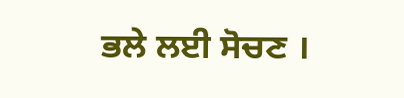ਭਲੇ ਲਈ ਸੋਚਣ ।